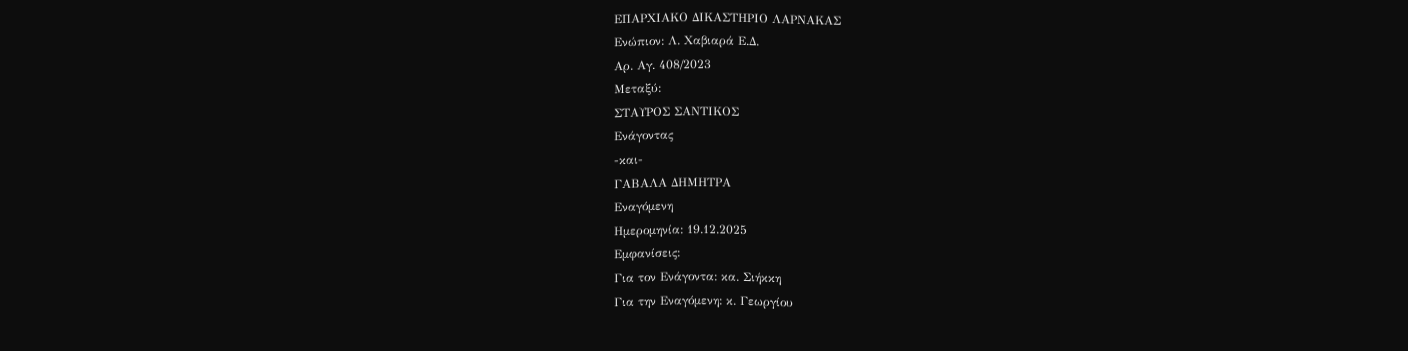ΕΠΑΡΧΙΑΚΟ ΔΙΚΑΣΤΗΡΙΟ ΛΑΡΝΑΚΑΣ
Ενώπιον: Λ. Χαβιαρά Ε.Δ.
Αρ. Αγ. 408/2023
Μεταξύ:
ΣΤΑΥΡΟΣ ΣΑΝΤΙΚΟΣ
Ενάγοντας
-και-
ΓΑΒΑΛΑ ΔΗΜΗΤΡΑ
Εναγόμενη
Ημερομηνία: 19.12.2025
Εμφανίσεις:
Για τον Ενάγοντα: κα. Σιήκκη
Για την Εναγόμενη: κ. Γεωργίου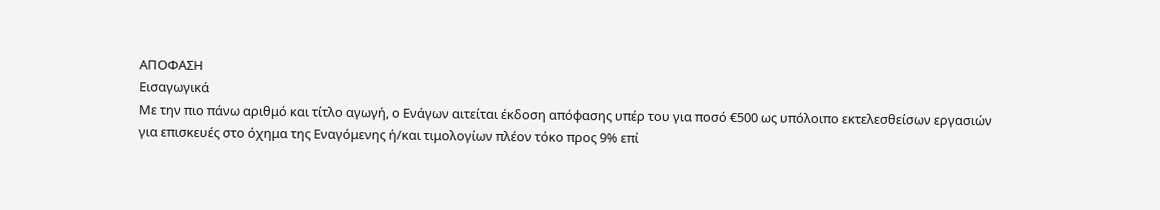ΑΠΟΦΑΣΗ
Εισαγωγικά
Με την πιο πάνω αριθμό και τίτλο αγωγή, ο Ενάγων αιτείται έκδοση απόφασης υπέρ του για ποσό €500 ως υπόλοιπο εκτελεσθείσων εργασιών για επισκευές στο όχημα της Εναγόμενης ή/και τιμολογίων πλέον τόκο προς 9% επί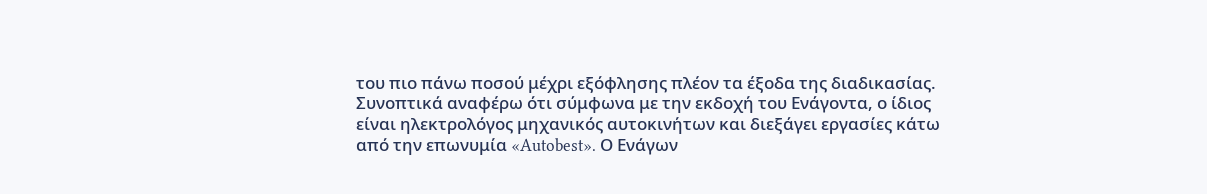του πιο πάνω ποσού μέχρι εξόφλησης πλέον τα έξοδα της διαδικασίας.
Συνοπτικά αναφέρω ότι σύμφωνα με την εκδοχή του Ενάγοντα, ο ίδιος είναι ηλεκτρολόγος μηχανικός αυτοκινήτων και διεξάγει εργασίες κάτω από την επωνυμία «Autobest». Ο Ενάγων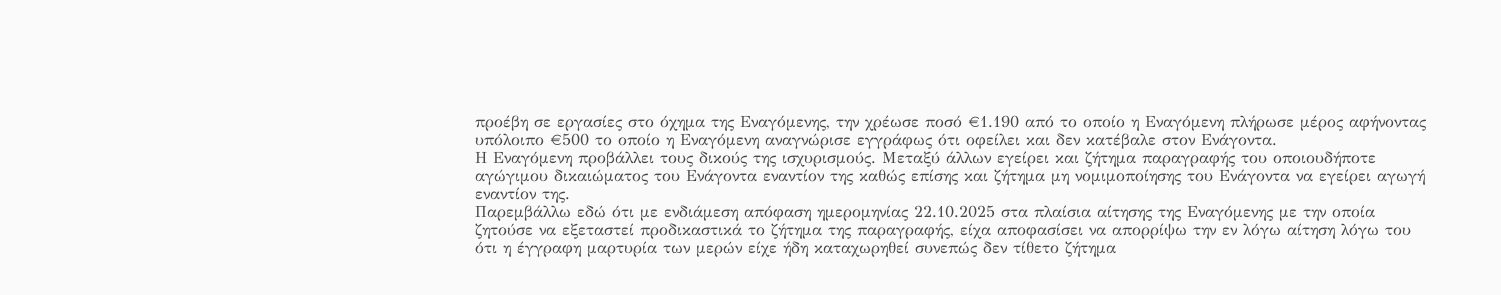προέβη σε εργασίες στο όχημα της Εναγόμενης, την χρέωσε ποσό €1.190 από το οποίο η Εναγόμενη πλήρωσε μέρος αφήνοντας υπόλοιπο €500 το οποίο η Εναγόμενη αναγνώρισε εγγράφως ότι οφείλει και δεν κατέβαλε στον Ενάγοντα.
Η Εναγόμενη προβάλλει τους δικούς της ισχυρισμούς. Μεταξύ άλλων εγείρει και ζήτημα παραγραφής του οποιουδήποτε αγώγιμου δικαιώματος του Ενάγοντα εναντίον της καθώς επίσης και ζήτημα μη νομιμοποίησης του Ενάγοντα να εγείρει αγωγή εναντίον της.
Παρεμβάλλω εδώ ότι με ενδιάμεση απόφαση ημερομηνίας 22.10.2025 στα πλαίσια αίτησης της Εναγόμενης με την οποία ζητούσε να εξεταστεί προδικαστικά το ζήτημα της παραγραφής, είχα αποφασίσει να απορρίψω την εν λόγω αίτηση λόγω του ότι η έγγραφη μαρτυρία των μερών είχε ήδη καταχωρηθεί συνεπώς δεν τίθετο ζήτημα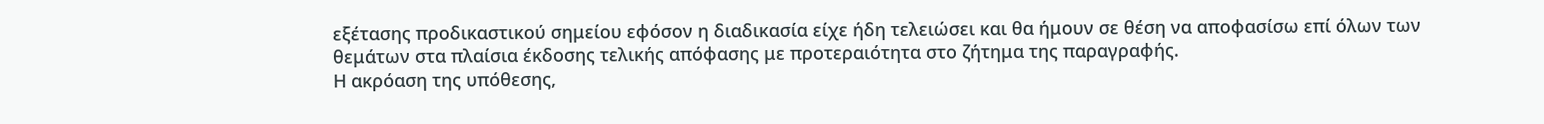εξέτασης προδικαστικού σημείου εφόσον η διαδικασία είχε ήδη τελειώσει και θα ήμουν σε θέση να αποφασίσω επί όλων των θεμάτων στα πλαίσια έκδοσης τελικής απόφασης με προτεραιότητα στο ζήτημα της παραγραφής.
Η ακρόαση της υπόθεσης,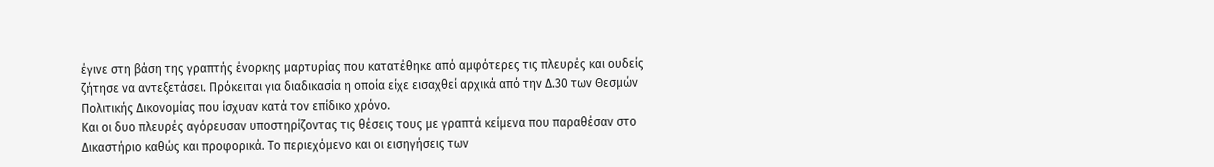έγινε στη βάση της γραπτής ένορκης μαρτυρίας που κατατέθηκε από αμφότερες τις πλευρές και ουδείς ζήτησε να αντεξετάσει. Πρόκειται για διαδικασία η οποία είχε εισαχθεί αρχικά από την Δ.30 των Θεσμών Πολιτικής Δικονομίας που ίσχυαν κατά τον επίδικο χρόνο.
Και οι δυο πλευρές αγόρευσαν υποστηρίζοντας τις θέσεις τους με γραπτά κείμενα που παραθέσαν στο Δικαστήριο καθώς και προφορικά. Το περιεχόμενο και οι εισηγήσεις των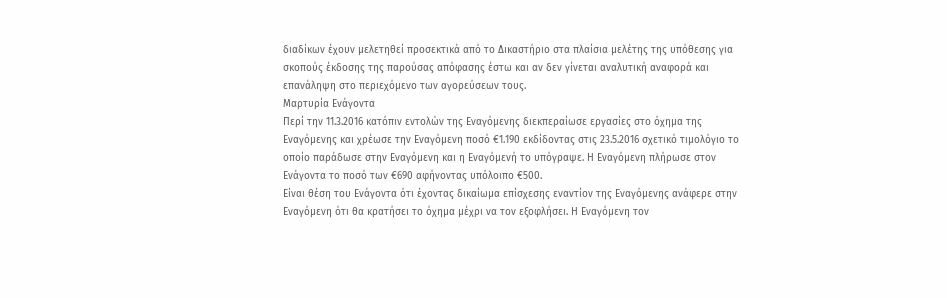διαδίκων έχουν μελετηθεί προσεκτικά από το Δικαστήριο στα πλαίσια μελέτης της υπόθεσης για σκοπούς έκδοσης της παρούσας απόφασης έστω και αν δεν γίνεται αναλυτική αναφορά και επανάληψη στο περιεχόμενο των αγορεύσεων τους.
Μαρτυρία Ενάγοντα
Περί την 11.3.2016 κατόπιν εντολών της Εναγόμενης διεκπεραίωσε εργασίες στο όχημα της Εναγόμενης και χρέωσε την Εναγόμενη ποσό €1.190 εκδίδοντας στις 23.5.2016 σχετικό τιμολόγιο το οποίο παράδωσε στην Εναγόμενη και η Εναγόμενή το υπόγραψε. Η Εναγόμενη πλήρωσε στον Ενάγοντα το ποσό των €690 αφήνοντας υπόλοιπο €500.
Είναι θέση του Ενάγοντα ότι έχοντας δικαίωμα επίσχεσης εναντίον της Εναγόμενης ανάφερε στην Εναγόμενη ότι θα κρατήσει το όχημα μέχρι να τον εξοφλήσει. Η Εναγόμενη τον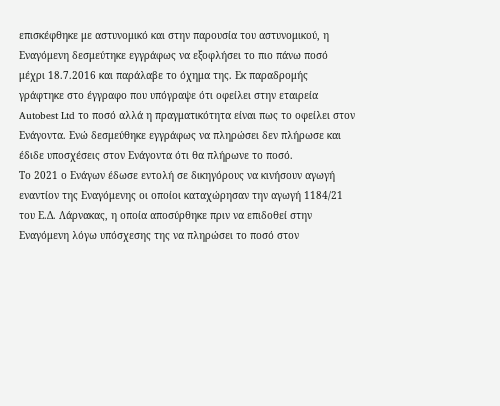επισκέφθηκε με αστυνομικό και στην παρουσία του αστυνομικού, η Εναγόμενη δεσμεύτηκε εγγράφως να εξοφλήσει το πιο πάνω ποσό μέχρι 18.7.2016 και παράλαβε το όχημα της. Εκ παραδρομής γράφτηκε στο έγγραφο που υπόγραψε ότι οφείλει στην εταιρεία Autobest Ltd το ποσό αλλά η πραγματικότητα είναι πως το οφείλει στον Ενάγοντα. Ενώ δεσμεύθηκε εγγράφως να πληρώσει δεν πλήρωσε και έδιδε υποσχέσεις στον Ενάγοντα ότι θα πλήρωνε το ποσό.
Το 2021 ο Ενάγων έδωσε εντολή σε δικηγόρους να κινήσουν αγωγή εναντίον της Εναγόμενης οι οποίοι καταχώρησαν την αγωγή 1184/21 του Ε.Δ. Λάρνακας, η οποία αποσύρθηκε πριν να επιδοθεί στην Εναγόμενη λόγω υπόσχεσης της να πληρώσει το ποσό στον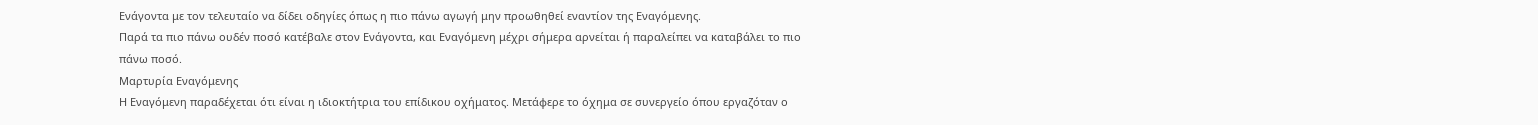Ενάγοντα με τον τελευταίο να δίδει οδηγίες όπως η πιο πάνω αγωγή μην προωθηθεί εναντίον της Εναγόμενης.
Παρά τα πιο πάνω ουδέν ποσό κατέβαλε στον Ενάγοντα, και Εναγόμενη μέχρι σήμερα αρνείται ή παραλείπει να καταβάλει το πιο πάνω ποσό.
Μαρτυρία Εναγόμενης
Η Εναγόμενη παραδέχεται ότι είναι η ιδιοκτήτρια του επίδικου οχήματος. Μετάφερε το όχημα σε συνεργείο όπου εργαζόταν ο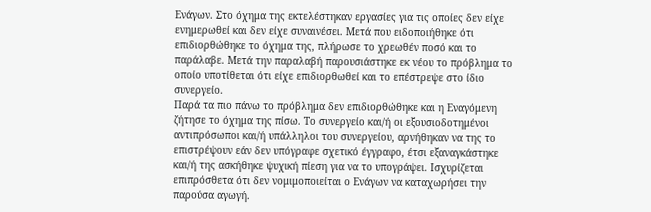Ενάγων. Στο όχημα της εκτελέστηκαν εργασίες για τις οποίες δεν είχε ενημερωθεί και δεν είχε συναινέσει. Μετά που ειδοποιήθηκε ότι επιδιορθώθηκε το όχημα της, πλήρωσε το χρεωθέν ποσό και το παράλαβε. Μετά την παραλαβή παρουσιάστηκε εκ νέου το πρόβλημα το οποίο υποτίθεται ότι είχε επιδιορθωθεί και το επέστρεψε στο ίδιο συνεργείο.
Παρά τα πιο πάνω το πρόβλημα δεν επιδιορθώθηκε και η Εναγόμενη ζήτησε το όχημα της πίσω. Το συνεργείο και/ή οι εξουσιοδοτημένοι αντιπρόσωποι και/ή υπάλληλοι του συνεργείου, αρνήθηκαν να της το επιστρέψουν εάν δεν υπόγραφε σχετικό έγγραφο, έτσι εξαναγκάστηκε και/ή της ασκήθηκε ψυχική πίεση για να το υπογράψει. Ισχυρίζεται επιπρόσθετα ότι δεν νομιμοποιείται ο Ενάγων να καταχωρήσει την παρούσα αγωγή.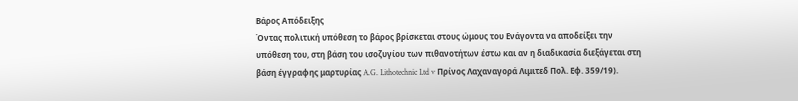Βάρος Απόδειξης
Όντας πολιτική υπόθεση το βάρος βρίσκεται στους ώμους του Ενάγοντα να αποδείξει την υπόθεση του, στη βάση του ισοζυγίου των πιθανοτήτων έστω και αν η διαδικασία διεξάγεται στη βάση έγγραφης μαρτυρίας A.G. Lithotechnic Ltd v Πρίνος Λαχαναγορά Λιμιτεδ Πολ. Εφ. 359/19).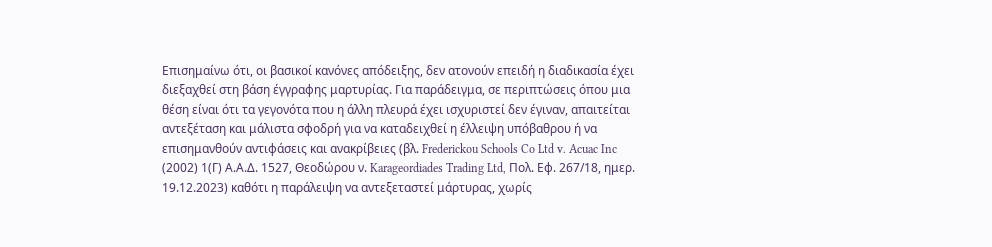Επισημαίνω ότι, οι βασικοί κανόνες απόδειξης, δεν ατονούν επειδή η διαδικασία έχει διεξαχθεί στη βάση έγγραφης μαρτυρίας. Για παράδειγμα, σε περιπτώσεις όπου μια θέση είναι ότι τα γεγονότα που η άλλη πλευρά έχει ισχυριστεί δεν έγιναν, απαιτείται αντεξέταση και μάλιστα σφοδρή για να καταδειχθεί η έλλειψη υπόβαθρου ή να επισημανθούν αντιφάσεις και ανακρίβειες (βλ. Frederickou Schools Co Ltd v. Acuac Inc (2002) 1(Γ) Α.Α.Δ. 1527, Θεοδώρου ν. Karageordiades Trading Ltd, Πολ. Εφ. 267/18, ημερ. 19.12.2023) καθότι η παράλειψη να αντεξεταστεί μάρτυρας, χωρίς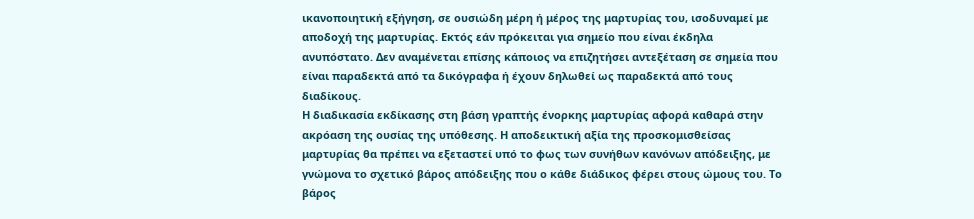ικανοποιητική εξήγηση, σε ουσιώδη μέρη ή μέρος της μαρτυρίας του, ισοδυναμεί με αποδοχή της μαρτυρίας. Εκτός εάν πρόκειται για σημείο που είναι έκδηλα ανυπόστατο. Δεν αναμένεται επίσης κάποιος να επιζητήσει αντεξέταση σε σημεία που είναι παραδεκτά από τα δικόγραφα ή έχουν δηλωθεί ως παραδεκτά από τους διαδίκους.
Η διαδικασία εκδίκασης στη βάση γραπτής ένορκης μαρτυρίας αφορά καθαρά στην ακρόαση της ουσίας της υπόθεσης. Η αποδεικτική αξία της προσκομισθείσας μαρτυρίας θα πρέπει να εξεταστεί υπό το φως των συνήθων κανόνων απόδειξης, με γνώμονα το σχετικό βάρος απόδειξης που ο κάθε διάδικος φέρει στους ώμους του. Το βάρος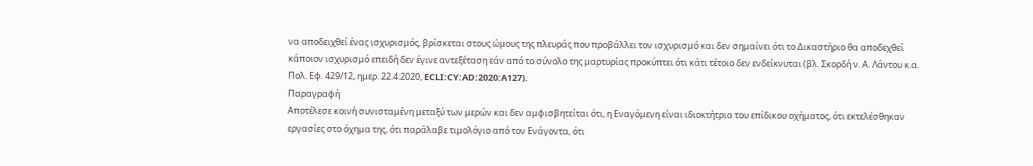να αποδειχθεί ένας ισχυρισμός, βρίσκεται στους ώμους της πλευράς που προβάλλει τον ισχυρισμό και δεν σημαίνει ότι το Δικαστήριο θα αποδεχθεί κάποιον ισχυρισμό επειδή δεν έγινε αντεξέταση εάν από το σύνολο της μαρτυρίας προκύπτει ότι κάτι τέτοιο δεν ενδείκνυται (βλ. Σκορδή ν. Α. Λάντου κ.α. Πολ. Εφ. 429/12, ημερ. 22.4.2020, ECLI:CY:AD:2020:A127).
Παραγραφή
Αποτέλεσε κοινή συνισταμένη μεταξύ των μερών και δεν αμφισβητείται ότι, η Εναγόμενη είναι ιδιοκτήτρια του επίδικου οχήματος, ότι εκτελέσθηκαν εργασίες στο όχημα της, ότι παράλαβε τιμολόγιο από τον Ενάγοντα, ότι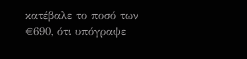κατέβαλε το ποσό των €690, ότι υπόγραψε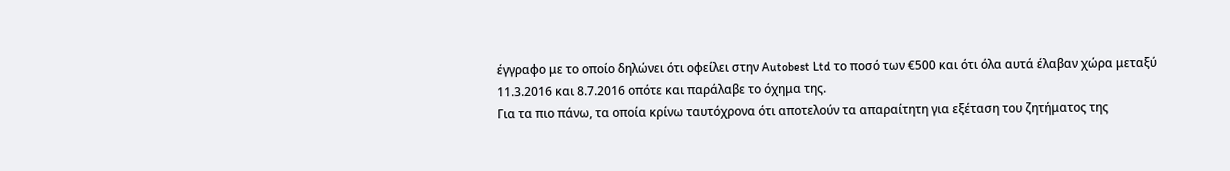έγγραφο με το οποίο δηλώνει ότι οφείλει στην Autobest Ltd το ποσό των €500 και ότι όλα αυτά έλαβαν χώρα μεταξύ 11.3.2016 και 8.7.2016 οπότε και παράλαβε το όχημα της.
Για τα πιο πάνω, τα οποία κρίνω ταυτόχρονα ότι αποτελούν τα απαραίτητη για εξέταση του ζητήματος της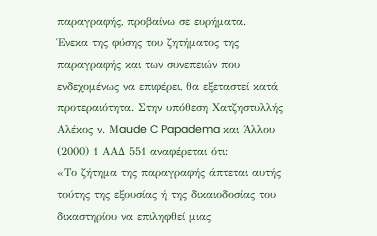παραγραφής, προβαίνω σε ευρήματα.
Ένεκα της φύσης του ζητήματος της παραγραφής και των συνεπειών που ενδεχομένως να επιφέρει, θα εξεταστεί κατά προτεραιότητα. Στην υπόθεση Xατζηστυλλής Αλέκος ν. Μaude C Papadema και Άλλου (2000) 1 ΑΑΔ 551 αναφέρεται ότι:
«Το ζήτημα της παραγραφής άπτεται αυτής τούτης της εξουσίας ή της δικαιοδοσίας του δικαστηρίου να επιληφθεί μιας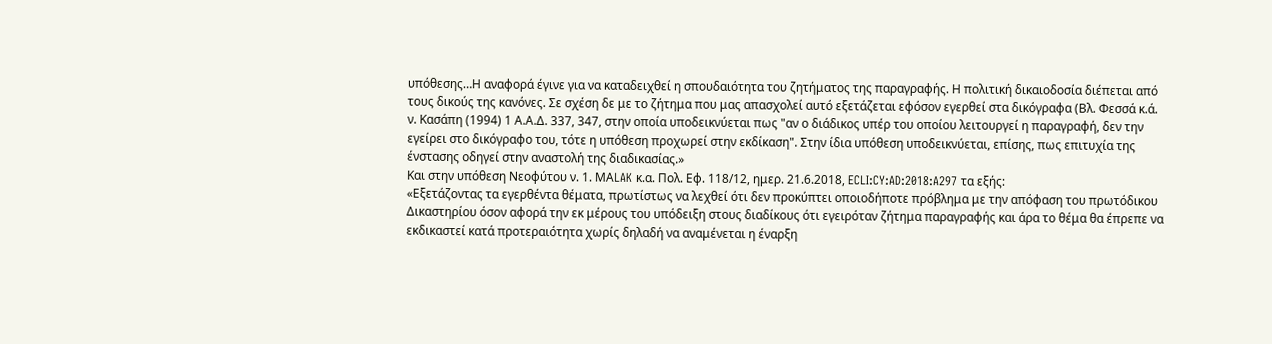υπόθεσης…Η αναφορά έγινε για να καταδειχθεί η σπουδαιότητα του ζητήματος της παραγραφής. Η πολιτική δικαιοδοσία διέπεται από τους δικούς της κανόνες. Σε σχέση δε με το ζήτημα που μας απασχολεί αυτό εξετάζεται εφόσον εγερθεί στα δικόγραφα (Βλ. Φεσσά κ.ά. ν. Κασάπη (1994) 1 Α.Α.Δ. 337, 347, στην οποία υποδεικνύεται πως "αν ο διάδικος υπέρ του οποίου λειτουργεί η παραγραφή, δεν την εγείρει στο δικόγραφο του, τότε η υπόθεση προχωρεί στην εκδίκαση". Στην ίδια υπόθεση υποδεικνύεται, επίσης, πως επιτυχία της ένστασης οδηγεί στην αναστολή της διαδικασίας.»
Και στην υπόθεση Νεοφύτου ν. 1. ΜΑLAK κ.α. Πολ. Εφ. 118/12, ημερ. 21.6.2018, ECLI:CY:AD:2018:A297 τα εξής:
«Εξετάζοντας τα εγερθέντα θέματα, πρωτίστως να λεχθεί ότι δεν προκύπτει οποιοδήποτε πρόβλημα με την απόφαση του πρωτόδικου Δικαστηρίου όσον αφορά την εκ μέρους του υπόδειξη στους διαδίκους ότι εγειρόταν ζήτημα παραγραφής και άρα το θέμα θα έπρεπε να εκδικαστεί κατά προτεραιότητα χωρίς δηλαδή να αναμένεται η έναρξη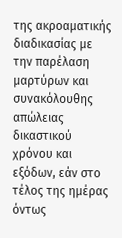της ακροαματικής διαδικασίας με την παρέλαση μαρτύρων και συνακόλουθης απώλειας δικαστικού χρόνου και εξόδων, εάν στο τέλος της ημέρας όντως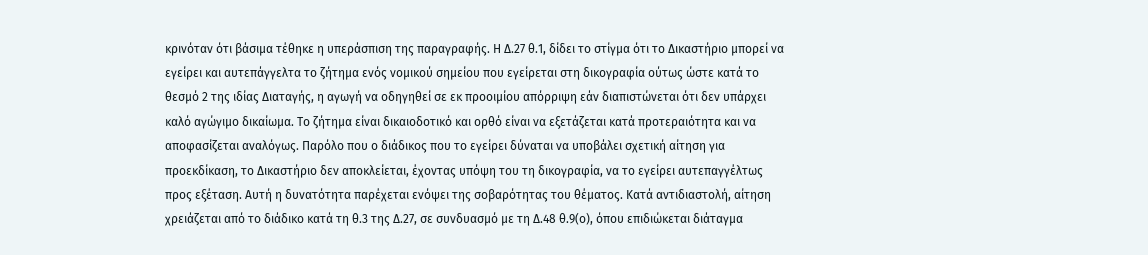κρινόταν ότι βάσιμα τέθηκε η υπεράσπιση της παραγραφής. Η Δ.27 θ.1, δίδει το στίγμα ότι το Δικαστήριο μπορεί να εγείρει και αυτεπάγγελτα το ζήτημα ενός νομικού σημείου που εγείρεται στη δικογραφία ούτως ώστε κατά το θεσμό 2 της ιδίας Διαταγής, η αγωγή να οδηγηθεί σε εκ προοιμίου απόρριψη εάν διαπιστώνεται ότι δεν υπάρχει καλό αγώγιμο δικαίωμα. Το ζήτημα είναι δικαιοδοτικό και ορθό είναι να εξετάζεται κατά προτεραιότητα και να αποφασίζεται αναλόγως. Παρόλο που ο διάδικος που το εγείρει δύναται να υποβάλει σχετική αίτηση για προεκδίκαση, το Δικαστήριο δεν αποκλείεται, έχοντας υπόψη του τη δικογραφία, να το εγείρει αυτεπαγγέλτως προς εξέταση. Αυτή η δυνατότητα παρέχεται ενόψει της σοβαρότητας του θέματος. Κατά αντιδιαστολή, αίτηση χρειάζεται από το διάδικο κατά τη θ.3 της Δ.27, σε συνδυασμό με τη Δ.48 θ.9(ο), όπου επιδιώκεται διάταγμα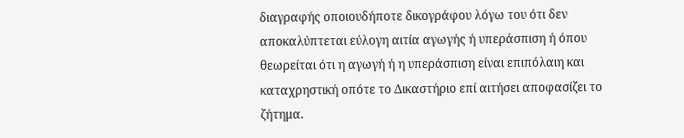διαγραφής οποιουδήποτε δικογράφου λόγω του ότι δεν αποκαλύπτεται εύλογη αιτία αγωγής ή υπεράσπιση ή όπου θεωρείται ότι η αγωγή ή η υπεράσπιση είναι επιπόλαιη και καταχρηστική οπότε το Δικαστήριο επί αιτήσει αποφασίζει το ζήτημα.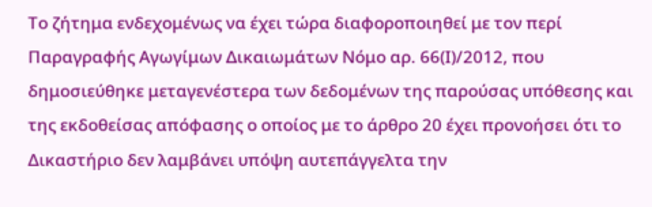Το ζήτημα ενδεχομένως να έχει τώρα διαφοροποιηθεί με τον περί Παραγραφής Αγωγίμων Δικαιωμάτων Νόμο αρ. 66(Ι)/2012, που δημοσιεύθηκε μεταγενέστερα των δεδομένων της παρούσας υπόθεσης και της εκδοθείσας απόφασης ο οποίος με το άρθρο 20 έχει προνοήσει ότι το Δικαστήριο δεν λαμβάνει υπόψη αυτεπάγγελτα την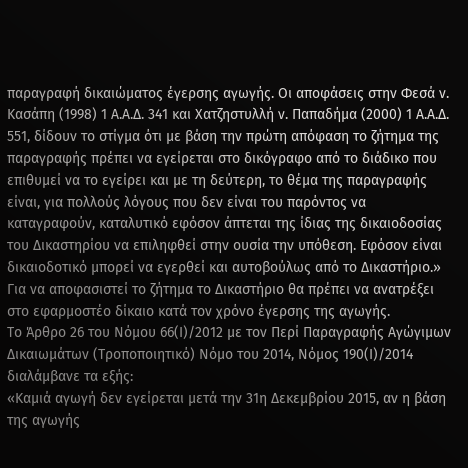παραγραφή δικαιώματος έγερσης αγωγής. Οι αποφάσεις στην Φεσά ν. Κασάπη (1998) 1 Α.Α.Δ. 341 και Χατζηστυλλή ν. Παπαδήμα (2000) 1 Α.Α.Δ. 551, δίδουν το στίγμα ότι με βάση την πρώτη απόφαση το ζήτημα της παραγραφής πρέπει να εγείρεται στο δικόγραφο από το διάδικο που επιθυμεί να το εγείρει και με τη δεύτερη, το θέμα της παραγραφής είναι, για πολλούς λόγους που δεν είναι του παρόντος να καταγραφούν, καταλυτικό εφόσον άπτεται της ίδιας της δικαιοδοσίας του Δικαστηρίου να επιληφθεί στην ουσία την υπόθεση. Εφόσον είναι δικαιοδοτικό μπορεί να εγερθεί και αυτοβούλως από το Δικαστήριο.»
Για να αποφασιστεί το ζήτημα το Δικαστήριο θα πρέπει να ανατρέξει στο εφαρμοστέο δίκαιο κατά τον χρόνο έγερσης της αγωγής.
Το Άρθρο 26 του Νόμου 66(Ι)/2012 με τον Περί Παραγραφής Αγώγιμων Δικαιωμάτων (Τροποποιητικό) Νόμο του 2014, Νόμος 190(Ι)/2014 διαλάμβανε τα εξής:
«Καμιά αγωγή δεν εγείρεται μετά την 31η Δεκεμβρίου 2015, αν η βάση της αγωγής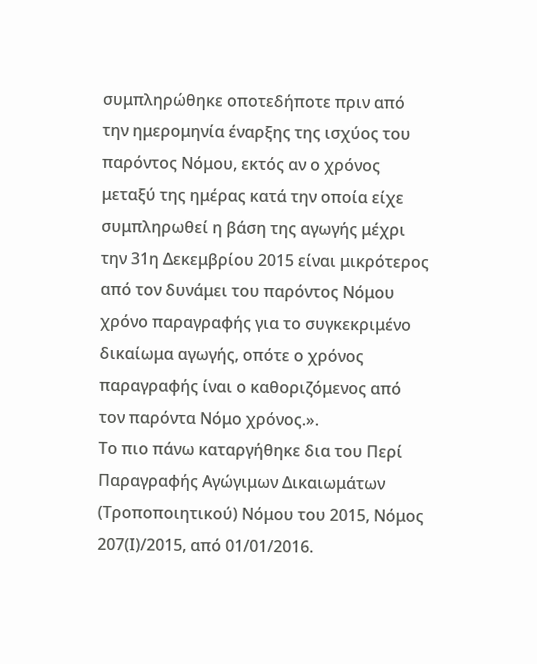συμπληρώθηκε οποτεδήποτε πριν από την ημερομηνία έναρξης της ισχύος του παρόντος Νόμου, εκτός αν ο χρόνος μεταξύ της ημέρας κατά την οποία είχε συμπληρωθεί η βάση της αγωγής μέχρι την 31η Δεκεμβρίου 2015 είναι μικρότερος από τον δυνάμει του παρόντος Νόμου χρόνο παραγραφής για το συγκεκριμένο δικαίωμα αγωγής, οπότε ο χρόνος παραγραφής ίναι ο καθοριζόμενος από τον παρόντα Νόμο χρόνος.».
Το πιο πάνω καταργήθηκε δια του Περί Παραγραφής Αγώγιμων Δικαιωμάτων (Τροποποιητικού) Νόμου του 2015, Νόμος 207(Ι)/2015, από 01/01/2016.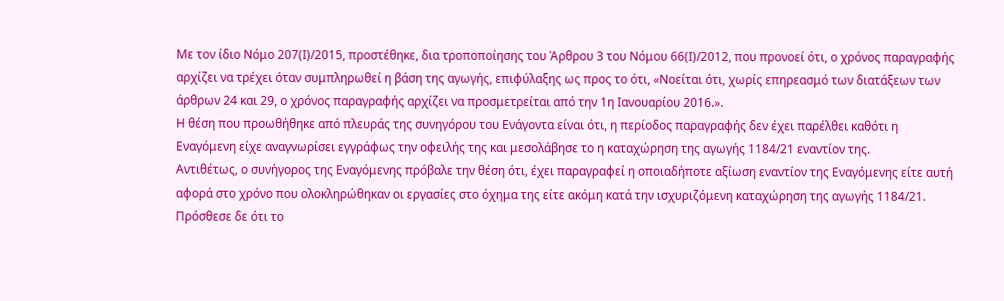Με τον ίδιο Νόμο 207(Ι)/2015, προστέθηκε, δια τροποποίησης του Άρθρου 3 του Νόμου 66(Ι)/2012, που προνοεί ότι, ο χρόνος παραγραφής αρχίζει να τρέχει όταν συμπληρωθεί η βάση της αγωγής, επιφύλαξης ως προς το ότι, «Νοείται ότι, χωρίς επηρεασμό των διατάξεων των άρθρων 24 και 29, ο χρόνος παραγραφής αρχίζει να προσμετρείται από την 1η Ιανουαρίου 2016.».
Η θέση που προωθήθηκε από πλευράς της συνηγόρου του Ενάγοντα είναι ότι, η περίοδος παραγραφής δεν έχει παρέλθει καθότι η Εναγόμενη είχε αναγνωρίσει εγγράφως την οφειλής της και μεσολάβησε το η καταχώρηση της αγωγής 1184/21 εναντίον της.
Αντιθέτως, ο συνήγορος της Εναγόμενης πρόβαλε την θέση ότι, έχει παραγραφεί η οποιαδήποτε αξίωση εναντίον της Εναγόμενης είτε αυτή αφορά στο χρόνο που ολοκληρώθηκαν οι εργασίες στο όχημα της είτε ακόμη κατά την ισχυριζόμενη καταχώρηση της αγωγής 1184/21. Πρόσθεσε δε ότι το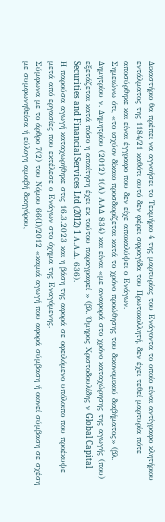Δικαστήριο θα πρέπει να αγνοήσει το Τεκμήριο 4 της μαρτυρίας του Ενάγοντα το οποίο είναι αντίγραφο κλητήριου εντάλματος της 1184/21 καθότι αυτό δεν φέρει σφραγίδα του Πρωτοκολλητή, δεν έχει τεθεί μαρτυρία πότε αποσύρθηκε και είναι έγγραφο που δεν είχε αποκαλύψει ο Ενάγων.
Σημειώνω ότι, «το ισχύον δίκαιο προσδιορίζεται κατά το χρόνο προώθησης του δικονομικού διαβήματος» (βλ. Δημητρίου ν. Δημητρίου (2012) 1(Α) ΑΑΔ 834) και είναι «με αναφορά στο χρόνο καταχώρησης της αγωγής (που) εξετάζεται κατά πόσο η απαίτηση έχει εκ τούτου παραγραφεί » (βλ. Όμηρος Χριστοδουλίδης ν Global Capital Securities and Financial Services Ltd (2012) 1 Α.Α.Δ. 636).
Η παρούσα αγωγή καταχωρήθηκε στις 16.3.2023 και η βάση της αφορά σε οφειλόμενο υπόλοιπο που προέκυψε μετά από εργασίες που εκτέλεσε ο Ενάγων στο όχημα της Εναγόμενης.
Σύμφωνα με το άρθρο 7(2) του Νόμου 66(Ι)/2012 «καμιά αγωγή που αφορά σύμβαση ή οιονεί σύμβαση σε σχέση με συμφωνηθείσα ή εύλογη αμοιβή δικηγόρου,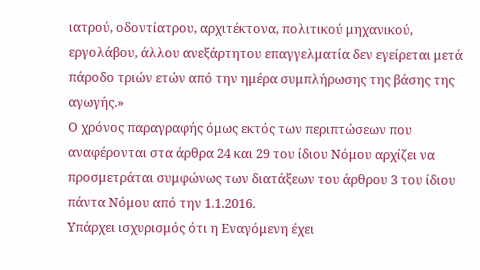ιατρού, οδοντίατρου, αρχιτέκτονα, πολιτικού μηχανικού, εργολάβου, άλλου ανεξάρτητου επαγγελματία δεν εγείρεται μετά πάροδο τριών ετών από την ημέρα συμπλήρωσης της βάσης της αγωγής.»
Ο χρόνος παραγραφής όμως εκτός των περιπτώσεων που αναφέρονται στα άρθρα 24 και 29 του ίδιου Νόμου αρχίζει να προσμετράται συμφώνως των διατάξεων του άρθρου 3 του ίδιου πάντα Νόμου από την 1.1.2016.
Υπάρχει ισχυρισμός ότι η Εναγόμενη έχει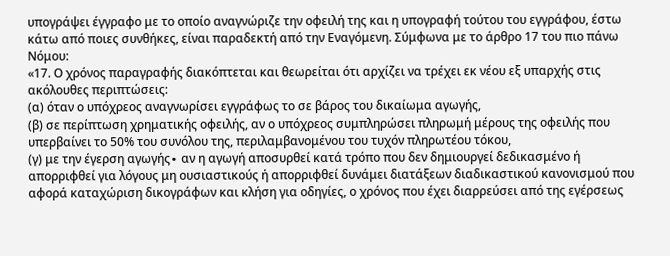υπογράψει έγγραφο με το οποίο αναγνώριζε την οφειλή της και η υπογραφή τούτου του εγγράφου, έστω κάτω από ποιες συνθήκες, είναι παραδεκτή από την Εναγόμενη. Σύμφωνα με το άρθρο 17 του πιο πάνω Νόμου:
«17. Ο χρόνος παραγραφής διακόπτεται και θεωρείται ότι αρχίζει να τρέχει εκ νέου εξ υπαρχής στις ακόλουθες περιπτώσεις:
(α) όταν ο υπόχρεος αναγνωρίσει εγγράφως το σε βάρος του δικαίωμα αγωγής,
(β) σε περίπτωση χρηματικής οφειλής, αν ο υπόχρεος συμπληρώσει πληρωμή μέρους της οφειλής που υπερβαίνει το 50% του συνόλου της, περιλαμβανομένου του τυχόν πληρωτέου τόκου,
(γ) με την έγερση αγωγής∙ αν η αγωγή αποσυρθεί κατά τρόπο που δεν δημιουργεί δεδικασμένο ή απορριφθεί για λόγους μη ουσιαστικούς ή απορριφθεί δυνάμει διατάξεων διαδικαστικού κανονισμού που αφορά καταχώριση δικογράφων και κλήση για οδηγίες, ο χρόνος που έχει διαρρεύσει από της εγέρσεως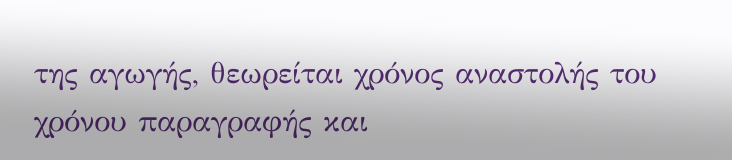της αγωγής, θεωρείται χρόνος αναστολής του χρόνου παραγραφής και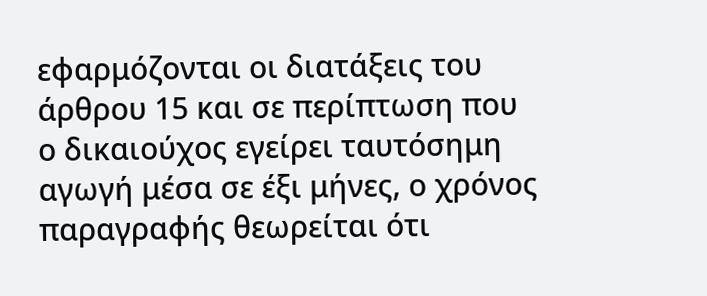εφαρμόζονται οι διατάξεις του άρθρου 15 και σε περίπτωση που ο δικαιούχος εγείρει ταυτόσημη αγωγή μέσα σε έξι μήνες, ο χρόνος παραγραφής θεωρείται ότι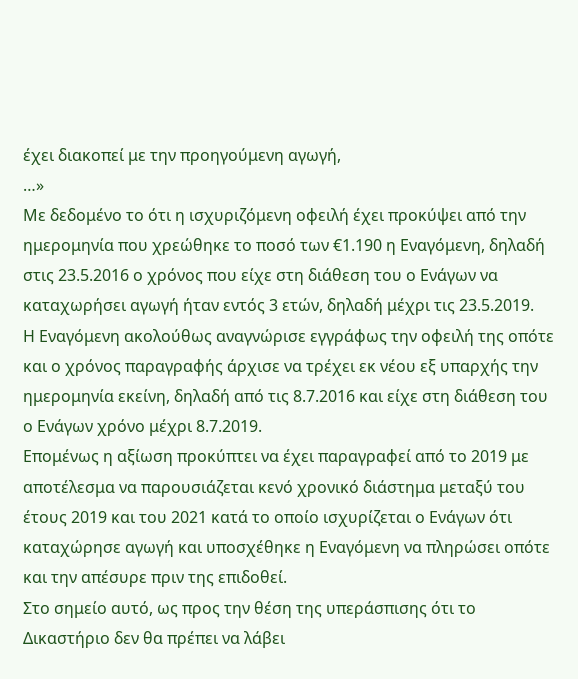έχει διακοπεί με την προηγούμενη αγωγή,
…»
Με δεδομένο το ότι η ισχυριζόμενη οφειλή έχει προκύψει από την ημερομηνία που χρεώθηκε το ποσό των €1.190 η Εναγόμενη, δηλαδή στις 23.5.2016 ο χρόνος που είχε στη διάθεση του ο Ενάγων να καταχωρήσει αγωγή ήταν εντός 3 ετών, δηλαδή μέχρι τις 23.5.2019.
Η Εναγόμενη ακολούθως αναγνώρισε εγγράφως την οφειλή της οπότε και ο χρόνος παραγραφής άρχισε να τρέχει εκ νέου εξ υπαρχής την ημερομηνία εκείνη, δηλαδή από τις 8.7.2016 και είχε στη διάθεση του ο Ενάγων χρόνο μέχρι 8.7.2019.
Επομένως η αξίωση προκύπτει να έχει παραγραφεί από το 2019 με αποτέλεσμα να παρουσιάζεται κενό χρονικό διάστημα μεταξύ του έτους 2019 και του 2021 κατά το οποίο ισχυρίζεται ο Ενάγων ότι καταχώρησε αγωγή και υποσχέθηκε η Εναγόμενη να πληρώσει οπότε και την απέσυρε πριν της επιδοθεί.
Στο σημείο αυτό, ως προς την θέση της υπεράσπισης ότι το Δικαστήριο δεν θα πρέπει να λάβει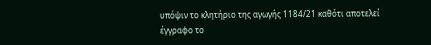υπόψιν το κλητήριο της αγωγής 1184/21 καθότι αποτελεί έγγραφο το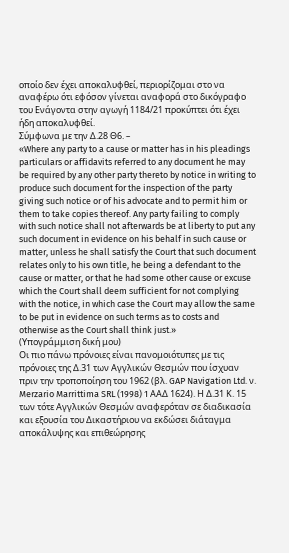οποίο δεν έχει αποκαλυφθεί, περιορίζομαι στο να αναφέρω ότι εφόσον γίνεται αναφορά στο δικόγραφο του Ενάγοντα στην αγωγή 1184/21 προκύπτει ότι έχει ήδη αποκαλυφθεί.
Σύμφωνα με την Δ.28 Θ6. –
«Where any party to a cause or matter has in his pleadings particulars or affidavits referred to any document he may be required by any other party thereto by notice in writing to produce such document for the inspection of the party giving such notice or of his advocate and to permit him or them to take copies thereof. Any party failing to comply with such notice shall not afterwards be at liberty to put any such document in evidence on his behalf in such cause or matter, unless he shall satisfy the Court that such document relates only to his own title, he being a defendant to the cause or matter, or that he had some other cause or excuse which the Court shall deem sufficient for not complying with the notice, in which case the Court may allow the same to be put in evidence on such terms as to costs and otherwise as the Court shall think just.»
(Υπογράμμιση δική μου)
Οι πιο πάνω πρόνοιες είναι πανομοιότυπες με τις πρόνοιες της Δ.31 των Αγγλικών Θεσμών που ίσχυαν πριν την τροποποίηση του 1962 (βλ. GAP Navigation Ltd. ν. Merzario Marrittima SRL (1998) 1 ΑΑΔ 1624). Η Δ.31 Κ. 15 των τότε Αγγλικών Θεσμών αναφερόταν σε διαδικασία και εξουσία του Δικαστήριου να εκδώσει διάταγμα αποκάλυψης και επιθεώρησης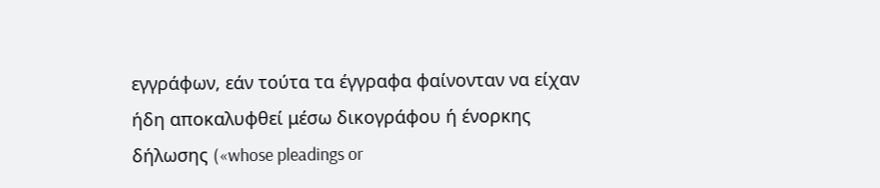εγγράφων, εάν τούτα τα έγγραφα φαίνονταν να είχαν ήδη αποκαλυφθεί μέσω δικογράφου ή ένορκης δήλωσης («whose pleadings or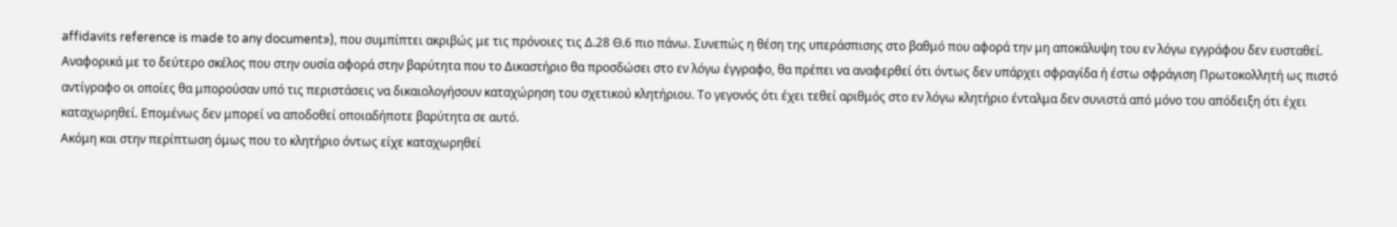affidavits reference is made to any document»), που συμπίπτει ακριβώς με τις πρόνοιες τις Δ.28 Θ.6 πιο πάνω. Συνεπώς η θέση της υπεράσπισης στο βαθμό που αφορά την μη αποκάλυψη του εν λόγω εγγράφου δεν ευσταθεί.
Αναφορικά με το δεύτερο σκέλος που στην ουσία αφορά στην βαρύτητα που το Δικαστήριο θα προσδώσει στο εν λόγω έγγραφο, θα πρέπει να αναφερθεί ότι όντως δεν υπάρχει σφραγίδα ή έστω σφράγιση Πρωτοκολλητή ως πιστό αντίγραφο οι οποίες θα μπορούσαν υπό τις περιστάσεις να δικαιολογήσουν καταχώρηση του σχετικού κλητήριου. Το γεγονός ότι έχει τεθεί αριθμός στο εν λόγω κλητήριο ένταλμα δεν συνιστά από μόνο του απόδειξη ότι έχει καταχωρηθεί. Επομένως δεν μπορεί να αποδοθεί οποιαδήποτε βαρύτητα σε αυτό.
Ακόμη και στην περίπτωση όμως που το κλητήριο όντως είχε καταχωρηθεί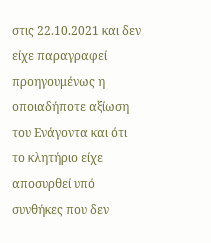στις 22.10.2021 και δεν είχε παραγραφεί προηγουμένως η οποιαδήποτε αξίωση του Ενάγοντα και ότι το κλητήριο είχε αποσυρθεί υπό συνθήκες που δεν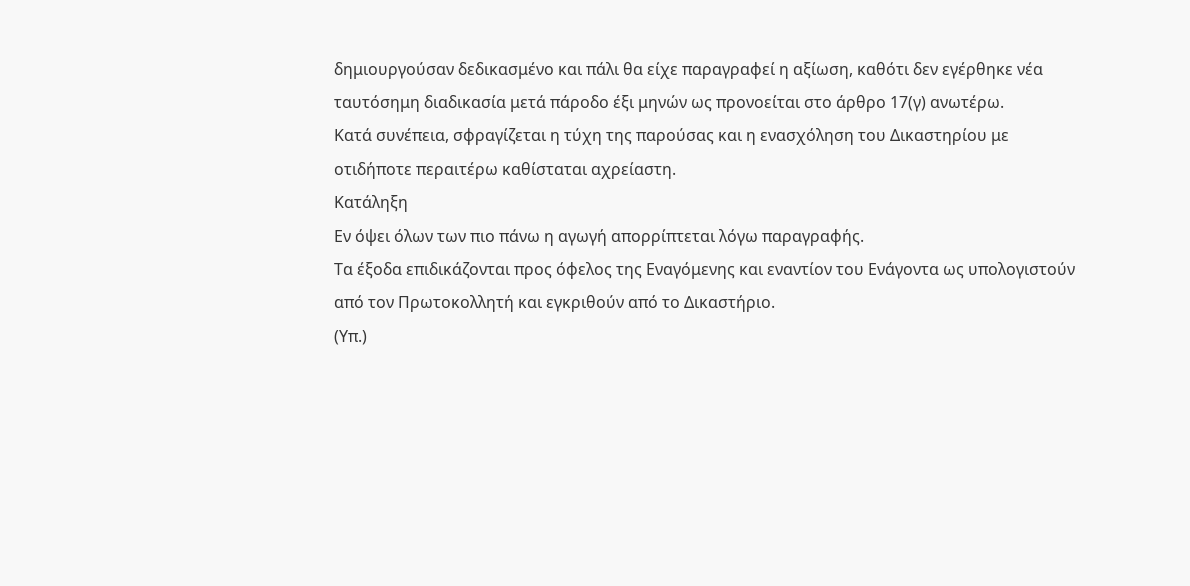δημιουργούσαν δεδικασμένο και πάλι θα είχε παραγραφεί η αξίωση, καθότι δεν εγέρθηκε νέα ταυτόσημη διαδικασία μετά πάροδο έξι μηνών ως προνοείται στο άρθρο 17(γ) ανωτέρω.
Κατά συνέπεια, σφραγίζεται η τύχη της παρούσας και η ενασχόληση του Δικαστηρίου με οτιδήποτε περαιτέρω καθίσταται αχρείαστη.
Κατάληξη
Εν όψει όλων των πιο πάνω η αγωγή απορρίπτεται λόγω παραγραφής.
Τα έξοδα επιδικάζονται προς όφελος της Εναγόμενης και εναντίον του Ενάγοντα ως υπολογιστούν από τον Πρωτοκολλητή και εγκριθούν από το Δικαστήριο.
(Υπ.)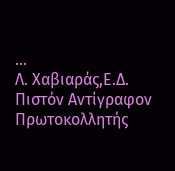...
Λ. Χαβιαράς,Ε.Δ.
Πιστόν Αντίγραφον
Πρωτοκολλητής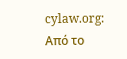cylaw.org: Από το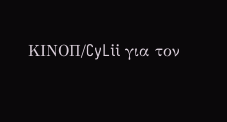ΚΙΝOΠ/CyLii για τον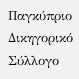Παγκύπριο Δικηγορικό Σύλλογο